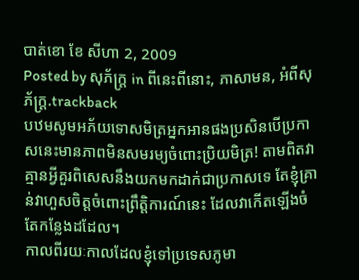បាត់ខោ ខែ សីហា 2, 2009
Posted by សុភ័ក្ត្រ in ពីនេះពីនោះ, ភាសាមន, អំពីសុភ័ក្ត្រ.trackback
បឋមសូមអភ័យទោសមិត្រអ្នកអានផងប្រសិនបើប្រកាសនេះមានភាពមិនសមរម្យចំពោះប្រិយមិត្រ! តាមពិតវាគ្មានអ្វីគួរពិសេសនឹងយកមកដាក់ជាប្រកាសទេ តែខ្ញុំគ្រាន់វាហួសចិត្តចំពោះព្រឹត្តិការណ៍នេះ ដែលវាកើតឡើងចំតែកន្លែងដដែល។
កាលពីរយៈកាលដែលខ្ញុំទៅប្រទេសភូមា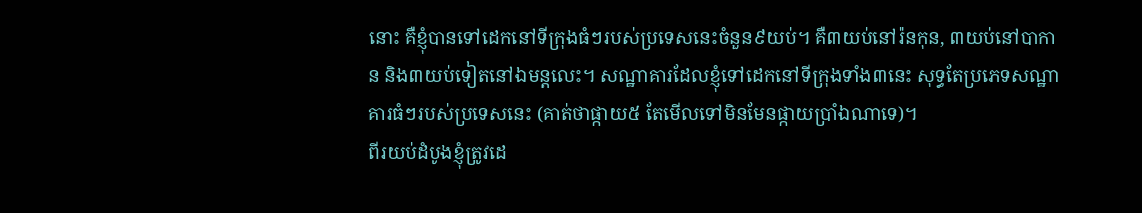នោះ គឺខ្ញុំបានទៅដេកនៅទីក្រុងធំៗរបស់ប្រទេសនេះចំនួន៩យប់។ គឺ៣យប់នៅរ៉នកុន, ៣យប់នៅបាកាន និង៣យប់ទៀតនៅឯមន្ដលេះ។ សណ្ឋាគារដែលខ្ញុំទៅដេកនៅទីក្រុងទាំង៣នេះ សុទ្ធតែប្រភេទសណ្ឋាគារធំៗរបស់ប្រទេសនេះ (គាត់ថាផ្កាយ៥ តែមើលទៅមិនមែនផ្កាយប្រាំឯណាទេ)។
ពីរយប់ដំបូងខ្ញុំត្រូវដេ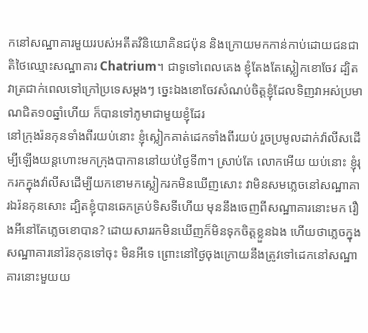កនៅសណ្ឋាគារមួយរបស់អតីតវិនិយោគិនជប៉ុន និងក្រោយមកកាន់កាប់ដោយជនជាតិថៃឈ្មោះសណ្ឋាគារ Chatrium។ ជាទូទៅពេលគេង ខ្ញុំតែងតែស្លៀកខោចែវ ដ្បិតវាត្រជាក់ពេលទៅក្រៅប្រទេសម្ដងៗ ច្នេះឯងខោចែវសំណប់ចិត្តខ្ញុំដែលទិញវាអស់ប្រមាណជិត១០ឆ្នាំហើយ ក៏បានទៅភូមាជាមួយខ្ញុំដែរ
នៅក្រុងរ៉នកុនទាំងពីរយប់នោះ ខ្ញុំស្លៀកគាត់ដេកទាំងពីរយប់ រួចប្រមូលដាក់វ៉ាលីសដើម្បីឡើងយន្តហោះមកក្រុងបាកាននៅយប់ថ្ងៃទី៣។ ស្រាប់តែ លោកអើយ យប់នោះ ខ្ញុំរុករកក្នុងវ៉ាលីសដើម្បីយកខោមកស្លៀករកមិនឃើញសោះ វាមិនសមភ្លេចនៅសណ្ឋាគារឯរ៉នកុនសោះ ដ្បិតខ្ញុំបានឆេកគ្រប់ទិសទីហើយ មុននឹងចេញពីសណ្ឋាគារនោះមក រឿងអីនៅតែភ្លេចខោបាន? ដោយសាររកមិនឃើញក៏មិនទុកចិត្តខ្លួនឯង ហើយថាភ្លេចក្នុងសណ្ឋាគារនៅរ៉នកុនទៅចុះ មិនអីទេ ព្រោះនៅថ្ងៃចុងក្រោយនឹងត្រូវទៅដេកនៅសណ្ឋាគារនោះមួយយ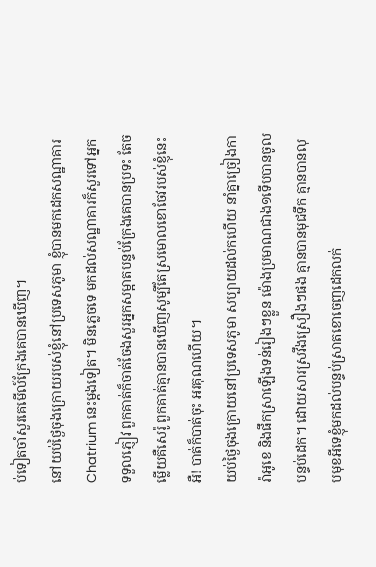ប់ទៀតចាំសួរគេមើល៍ក្រែងគេបានឃើញ។
នៅយប់ថ្ងៃចុងក្រោយរបស់ខ្ញុំនៅប្រទេសភូមា ខ្ញុំបានមកដេកសណ្ឋាគារ Chatrium នេះម្ដងទៀត។ មិនភ្លេចទេ មកដល់សណ្ឋាគារក៏សួរទៅអ្នកទទួលភ្ញៀវ ពួកគាត់ក៏ចាត់ចែងសួរអ្នកសម្អាតបន្ទប់ក្រែងគេបានប្រទះ តែចម្លើយគឺសេរ៉ូ ពួកគាត់គ្មានបានឃើញសូម្បីតែស្រមោលខោចែវរបស់ខ្ញុំនេះ
អឺ! បាត់ក៏បាត់ចុះ អរគុណហើយ។
យប់ថ្ងៃចុងក្រោយនៅប្រទេសភូមា សប្បាយដល់កហើយ នាំគ្នាច្រៀងការ៉ាអូខេ និងផឹកស្រាឡើងទន់រៀងៗខ្លួន ម៉ោងប្រមាណជាង១ទើបបានចូលបន្ទប់ដេក។ ដោយសារស្រវឹងស្រឿងៗផង គ្មានបានមុជទឹក គ្មានបានលុបមុខអីទេខ្ញុំមកដល់បន្ទប់ស្រាតខោចេញដេកលក់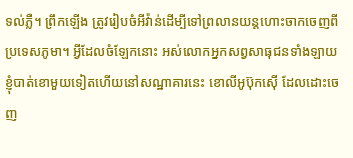ទល់ភ្លឺ។ ព្រឹកឡើង ត្រូវរៀបចំអីវ៉ាន់ដើម្បីទៅព្រលានយន្តហោះចាកចេញពីប្រទេសភូមា។ អ្វីដែលចំឡែកនោះ អស់លោកអ្នកសព្វសាធុជនទាំងឡាយ ខ្ញុំបាត់ខោមួយទៀតហើយនៅសណ្ឋាគារនេះ ខោលីអូប៊ុកស៊ើ ដែលដោះចេញ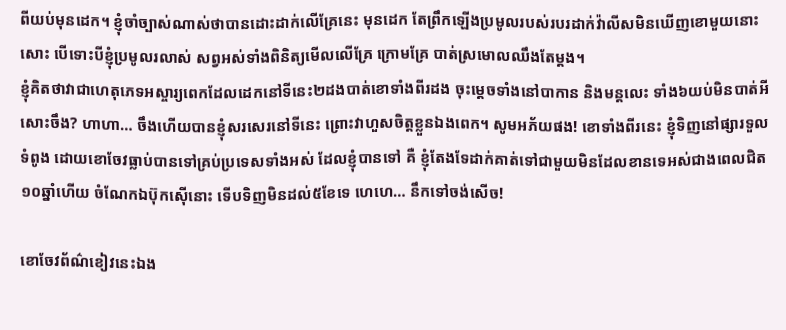ពីយប់មុនដេក។ ខ្ញុំចាំច្បាស់ណាស់ថាបានដោះដាក់លើគ្រែនេះ មុនដេក តែព្រឹកឡើងប្រមូលរបស់របរដាក់វ៉ាលីសមិនឃើញខោមួយនោះសោះ បើទោះបីខ្ញុំប្រមូលរលាស់ សព្វអស់ទាំងពិនិត្យមើលលើគ្រែ ក្រោមគ្រែ បាត់ស្រមោលឈឹងតែម្ដង។
ខ្ញុំគិតថាវាជាហេតុភេទអស្ចារ្យពេកដែលដេកនៅទីនេះ២ដងបាត់ខោទាំងពីរដង ចុះម្ដេចទាំងនៅបាកាន និងមន្ដលេះ ទាំង៦យប់មិនបាត់អីសោះចឹង? ហាហា… ចឹងហើយបានខ្ញុំសរសេរនៅទីនេះ ព្រោះវាហួសចិត្តខ្លួនឯងពេក។ សូមអភ័យផង! ខោទាំងពីរនេះ ខ្ញុំទិញនៅផ្សារទួលទំពូង ដោយខោចែវធ្លាប់បានទៅគ្រប់ប្រទេសទាំងអស់ ដែលខ្ញុំបានទៅ គឺ ខ្ញុំតែងទែដាក់គាត់ទៅជាមួយមិនដែលខានទេអស់ជាងពេលជិត១០ឆ្នាំហើយ ចំណែកឯប៊ុកស៊ើនោះ ទើបទិញមិនដល់៥ខែទេ ហេហេ… នឹកទៅចង់សើច!

ខោចែវព័ណ៌ខៀវនេះឯង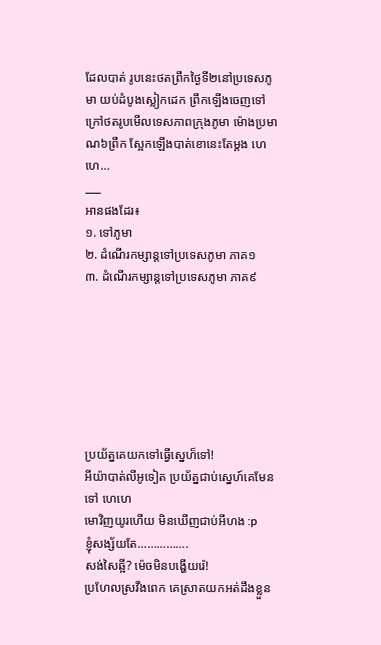ដែលបាត់ រូបនេះថតព្រឹកថ្ងៃទី២នៅប្រទេសភូមា យប់ដំបូងស្លៀកដេក ព្រឹកឡើងចេញទៅក្រៅថតរូបមើលទេសភាពក្រុងភូមា ម៉ោងប្រមាណ៦ព្រឹក ស្អែកឡើងបាត់ខោនេះតែម្ដង ហេហេ…
___
អានផងដែរ៖
១. ទៅភូមា
២. ដំណើរកម្សាន្តទៅប្រទេសភូមា ភាគ១
៣. ដំណើរកម្សាន្តទៅប្រទេសភូមា ភាគ៩







ប្រយ័ត្នគេយកទៅធ្វើស្នេហ៏ទៅ!
អីយ៉ាបាត់លីអូទៀត ប្រយ័ត្នជាប់ស្នេហ៍គេមែនទៅ ហេហេ
មោវិញយូរហើយ មិនឃើញជាប់អីហង :p
ខ្ញុំសង្ស័យតែ…………….
សង់សៃឆ្អី? ម៉េចមិនបង្ហើយរ៉េ!
ប្រហែលស្រវឹងពេក គេស្រាតយកអត់ដឹងខ្លួន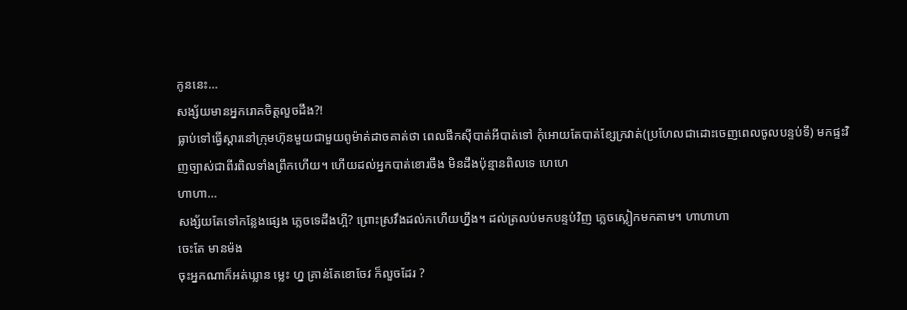កូននេះ…
សង្ស័យមានអ្នករោគចិត្តលួចដឹង?!
ធ្លាប់ទៅធ្វើស្តារនៅក្រុមហ៊ុនមួយជាមួយពូម៉ាត់ដាចគាត់ថា ពេលផឹកស៊ីបាត់អីបាត់ទៅ កុំអោយតែបាត់ខ្សែក្រវាត់(ប្រហែលជាដោះចេញពេលចូលបន្ទប់ទឹ) មកផ្ទះវិញច្បាស់ជាពីរពិលទាំងព្រឹកហើយ។ ហើយដល់អ្នកបាត់ខោរចឹង មិនដឹងប៉ុន្មានពិលទេ ហេហេ
ហាហា…
សង្ស័យតែទៅកន្លែងផ្សេង ភ្លេចទេដឹងហ្អី? ព្រោះស្រវឹងដល់កហើយហ្នឹង។ ដល់ត្រលប់មកបន្ទប់វិញ ភ្លេចស្លៀកមកតាម។ ហាហាហា
ចេះតែ មានម៉ង
ចុះអ្នកណាក៏អត់ឃ្លាន ម្លេះ ហ្ន គ្រាន់តែខោចែវ ក៏លួចដែរ ?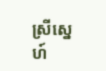ស្រីស្នេហ៍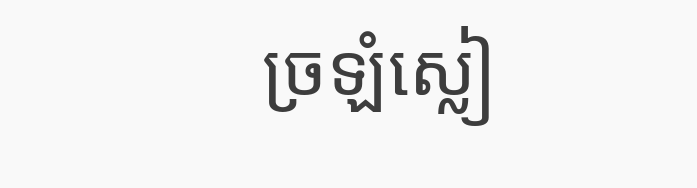ច្រឡំស្លៀ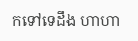កទៅទេដឹង ហាហា